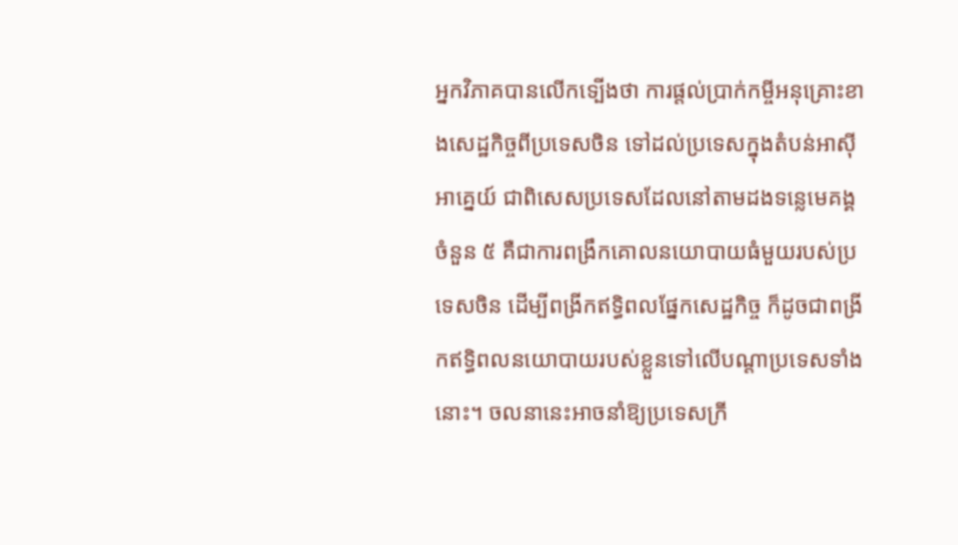អ្នកវិភាគបានលើកទ្បើងថា ការផ្តល់ប្រាក់កម្ចីអនុគ្រោះខាងសេដ្ឋកិច្ចពីប្រទេសចិន ទៅដល់ប្រទេសក្នុងតំបន់អាស៊ីអាគ្នេយ៍ ជាពិសេសប្រទេសដែលនៅតាមដងទន្លេមេគង្គចំនួន ៥ គឺជាការពង្រឹកគោលនយោបាយធំមួយរបស់ប្រទេសចិន ដើម្បីពង្រីកឥទ្ធិពលផ្នែកសេដ្ឋកិច្ច ក៏ដូចជាពង្រីកឥទ្ធិពលនយោបាយរបស់ខ្លួនទៅលើបណ្តាប្រទេសទាំងនោះ។ ចលនានេះអាចនាំឱ្យប្រទេសក្រី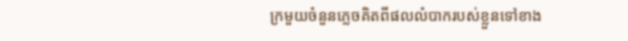ក្រមួយចំនួនភ្លេចគិតពីផលលំបាករបស់ខ្លួនទៅខាង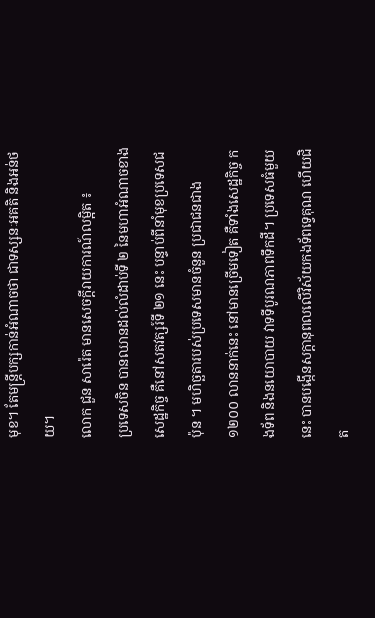មុខ។ តែមន្ត្រីបក្សកាន់អំណាចថា ជាទស្សនៈអគតិ និងអន់ថយ។
លោក ជួន សារ៉េត មានសេចក្ដីរាយការណ៍លម្អិត ៖
ប្រទេសចិន បានឈានដល់លំដាប់ទី ២ នៃមហាអំណាចខាងសេដ្ឋកិច្ច គឺនៅសតវត្សរ៍ទី ២១ នេះ បន្ទាប់ពីនាំមុខប្រទេសជប៉ុន ។ មហិច្ឆតារបស់ប្រទេសមានចំនួន ប្រជាជនជាង ១២០០ លាននាក់នេះ នៅមានច្រើមទៀត គឺទាំងសេដ្ឋកិច្ច កងទ័ព និងនយោបាយ វាទទីបូរណភាពទឹកដី។ ប្រទេសធំមួយនេះ បានបង្កើនសក្ដានុពលលើវិស័យកងទ័ពទ្វេគុណ ហើយជិត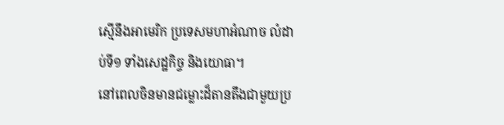ស្មើនឹងអាមេរិក ប្រទេសមហាអំណាច លំដាប់ទី១ ទាំងសេដ្ឋកិច្ច និងយោធា។
នៅពេលចិនមានជម្លោះដ៏តានតឹងជាមួយប្រ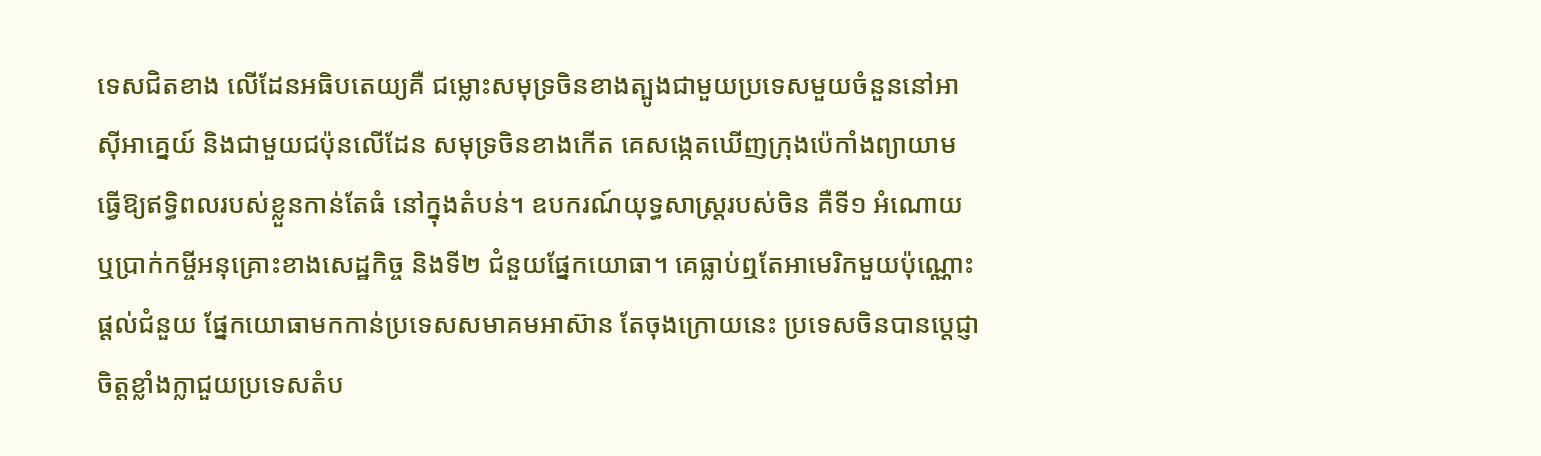ទេសជិតខាង លើដែនអធិបតេយ្យគឺ ជម្លោះសមុទ្រចិនខាងត្បូងជាមួយប្រទេសមួយចំនួននៅអាស៊ីអាគ្នេយ៍ និងជាមួយជប៉ុនលើដែន សមុទ្រចិនខាងកើត គេសង្កេតឃើញក្រុងប៉េកាំងព្យាយាមធ្វើឱ្យឥទ្ធិពលរបស់ខ្លួនកាន់តែធំ នៅក្នុងតំបន់។ ឧបករណ៍យុទ្ធសាស្ត្ររបស់ចិន គឺទី១ អំណោយ ឬប្រាក់កម្ចីអនុគ្រោះខាងសេដ្ឋកិច្ច និងទី២ ជំនួយផ្នែកយោធា។ គេធ្លាប់ឮតែអាមេរិកមួយប៉ុណ្ណោះ ផ្ដល់ជំនួយ ផ្នែកយោធាមកកាន់ប្រទេសសមាគមអាស៊ាន តែចុងក្រោយនេះ ប្រទេសចិនបានប្ដេជ្ញាចិត្តខ្លាំងក្លាជួយប្រទេសតំប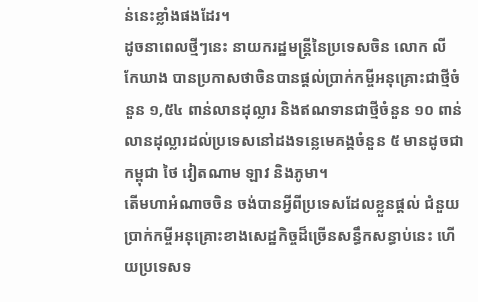ន់នេះខ្លាំងផងដែរ។
ដូចនាពេលថ្មីៗនេះ នាយករដ្ឋមន្ត្រីនៃប្រទេសចិន លោក លី កែឃាង បានប្រកាសថាចិនបានផ្តល់ប្រាក់កម្ចីអនុគ្រោះជាថ្មីចំនួន ១,៥៤ ពាន់លានដុល្លារ និងឥណទានជាថ្មីចំនួន ១០ ពាន់លានដុល្លារដល់ប្រទេសនៅដងទន្លេមេគង្គចំនួន ៥ មានដូចជា កម្ពុជា ថៃ វៀតណាម ឡាវ និងភូមា។
តើមហាអំណាចចិន ចង់បានអ្វីពីប្រទេសដែលខ្លួនផ្ដល់ ជំនួយប្រាក់កម្ចីអនុគ្រោះខាងសេដ្ឋកិច្ចដ៏ច្រើនសន្ធឹកសន្ធាប់នេះ ហើយប្រទេសទ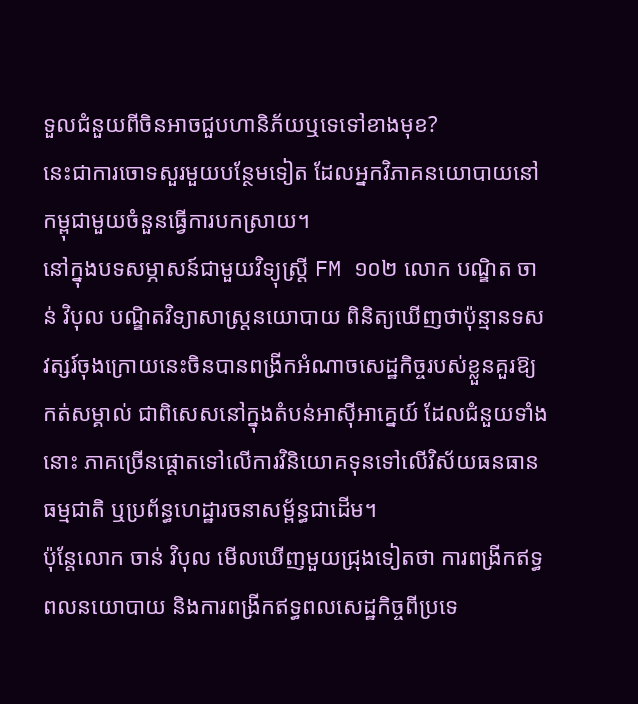ទួលជំនួយពីចិនអាចជួបហានិភ័យឬទេទៅខាងមុខ?
នេះជាការចោទសួរមួយបន្ថែមទៀត ដែលអ្នកវិភាគនយោបាយនៅកម្ពុជាមួយចំនួនធ្វើការបកស្រាយ។
នៅក្នុងបទសម្ភាសន៍ជាមួយវិទ្យុស្ត្រី FM ១០២ លោក បណ្ឌិត ចាន់ វិបុល បណ្ឌិតវិទ្យាសាស្ត្រនយោបាយ ពិនិត្យឃើញថាប៉ុន្មានទសវត្សរ៍ចុងក្រោយនេះចិនបានពង្រីកអំណាចសេដ្ឋកិច្ចរបស់ខ្លួនគួរឱ្យកត់សម្គាល់ ជាពិសេសនៅក្នុងតំបន់អាស៊ីអាគ្នេយ៍ ដែលជំនួយទាំងនោះ ភាគច្រើនផ្តោតទៅលើការវិនិយោគទុនទៅលើវិស័យធនធានធម្មជាតិ ឬប្រព័ន្ធហេដ្ឋារចនាសម្ព័ន្ធជាដើម។
ប៉ុន្តែលោក ចាន់ វិបុល មើលឃើញមួយជ្រុងទៀតថា ការពង្រីកឥទ្ធពលនយោបាយ និងការពង្រីកឥទ្ធពលសេដ្ឋកិច្ចពីប្រទេ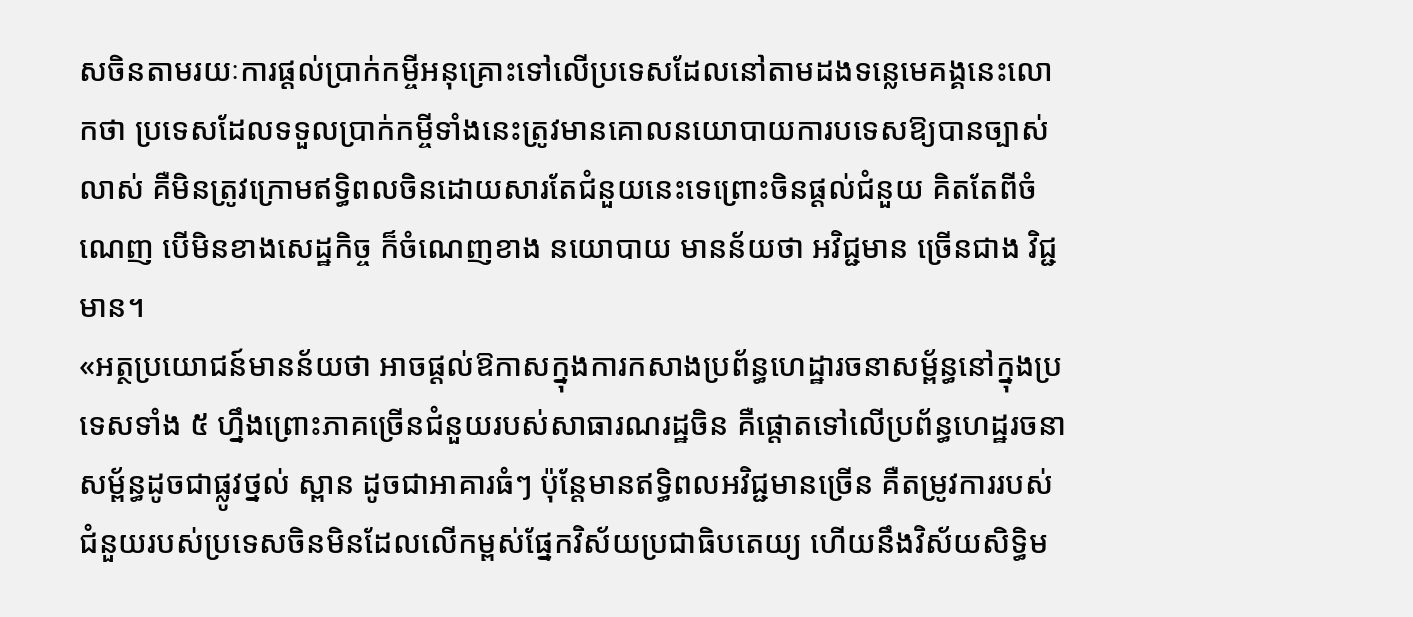សចិនតាមរយៈការផ្តល់ប្រាក់កម្ចីអនុគ្រោះទៅលើប្រទេសដែលនៅតាមដងទន្លេមេគង្គនេះលោកថា ប្រទេសដែលទទួលប្រាក់កម្ចីទាំងនេះត្រូវមានគោលនយោបាយការបទេសឱ្យបានច្បាស់លាស់ គឺមិនត្រូវក្រោមឥទ្ធិពលចិនដោយសារតែជំនួយនេះទេព្រោះចិនផ្ដល់ជំនួយ គិតតែពីចំណេញ បើមិនខាងសេដ្ឋកិច្ច ក៏ចំណេញខាង នយោបាយ មានន័យថា អវិជ្ជមាន ច្រើនជាង វិជ្ជមាន។
«អត្ថប្រយោជន៍មានន័យថា អាចផ្តល់ឱកាសក្នុងការកសាងប្រព័ន្ធហេដ្ឋារចនាសម្ព័ន្ធនៅក្នុងប្រទេសទាំង ៥ ហ្នឹងព្រោះភាគច្រើនជំនួយរបស់សាធារណរដ្ឋចិន គឺផ្តោតទៅលើប្រព័ន្ធហេដ្ឋរចនាសម្ព័ន្ធដូចជាផ្លូវថ្នល់ ស្ពាន ដូចជាអាគារធំៗ ប៉ុន្តែមានឥទ្ធិពលអវិជ្ជមានច្រើន គឺតម្រូវការរបស់ជំនួយរបស់ប្រទេសចិនមិនដែលលើកម្ពស់ផ្នែកវិស័យប្រជាធិបតេយ្យ ហើយនឹងវិស័យសិទ្ធិម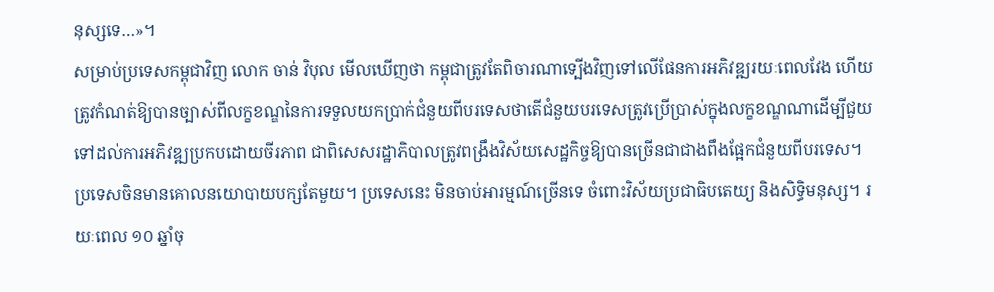នុស្សទេ…»។
សម្រាប់ប្រទេសកម្ពុជាវិញ លោក ចាន់ វិបុល មើលឃើញថា កម្ពុជាត្រូវតែពិចារណាទ្បើងវិញទៅលើផែនការអភិវឌ្ឍរយៈពេលវែង ហើយត្រូវកំណត់ឱ្យបានច្បាស់ពីលក្ខខណ្ឌនៃការទទួលយកប្រាក់ជំនួយពីបរទេសថាតើជំនួយបរទេសត្រូវប្រើប្រាស់ក្នុងលក្ខខណ្ឌណាដើម្បីជួយទៅដល់ការអភិវឌ្ឍប្រកបដោយចីរភាព ជាពិសេសរដ្ឋាភិបាលត្រូវពង្រឹងវិស័យសេដ្ឋកិច្ចឱ្យបានច្រើនជាជាងពឹងផ្អែកជំនួយពីបរទេស។
ប្រទេសចិនមានគោលនយោបាយបក្សតែមួយ។ ប្រទេសនេះ មិនចាប់អារម្មណ៍ច្រើនទេ ចំពោះវិស័យប្រជាធិបតេយ្យ និងសិទ្ធិមនុស្ស។ រយៈពេល ១០ ឆ្នាំចុ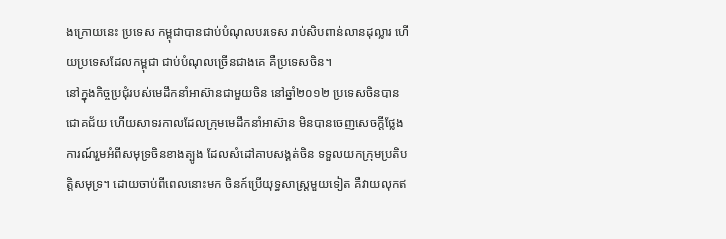ងក្រោយនេះ ប្រទេស កម្ពុជាបានជាប់បំណុលបរទេស រាប់សិបពាន់លានដុល្លារ ហើយប្រទេសដែលកម្ពុជា ជាប់បំណុលច្រើនជាងគេ គឺប្រទេសចិន។
នៅក្នុងកិច្ចប្រជុំរបស់មេដឹកនាំអាស៊ានជាមួយចិន នៅឆ្នាំ២០១២ ប្រទេសចិនបានជោគជ័យ ហើយសាទរកាលដែលក្រុមមេដឹកនាំអាស៊ាន មិនបានចេញសេចក្ដីថ្លែងការណ៍រួមអំពីសមុទ្រចិនខាងត្បូង ដែលសំដៅគាបសង្គត់ចិន ទទួលយកក្រុមប្រតិបត្តិសមុទ្រ។ ដោយចាប់ពីពេលនោះមក ចិនក៍ប្រើយុទ្ធសាស្ត្រមួយទៀត គឺវាយលុកឥ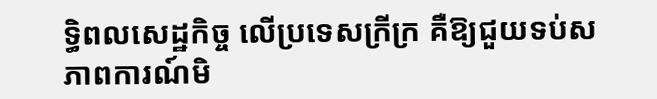ទ្ធិពលសេដ្ឋកិច្ច លើប្រទេសក្រីក្រ គឺឱ្យជួយទប់សភាពការណ៍មិ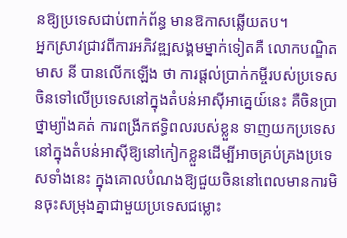នឱ្យប្រទេសជាប់ពាក់ព័ន្ធ មានឱកាសឆ្លើយតប។
អ្នកស្រាវជ្រាវពីការអភិវឌ្ឍសង្គមម្នាក់ទៀតគឺ លោកបណ្ឌិត មាស នី បានលើកឡើង ថា ការផ្តល់ប្រាក់កម្ចីរបស់ប្រទេសចិនទៅលើប្រទេសនៅក្នុងតំបន់អាស៊ីអាគ្នេយ៍នេះ គឺចិនប្រាថ្នាម្យ៉ាងគត់ ការពង្រីកឥទ្ធិពលរបស់ខ្លួន ទាញយកប្រទេសនៅក្នុងតំបន់អាស៊ីឱ្យនៅកៀកខ្លួនដើម្បីអាចគ្រប់គ្រងប្រទេសទាំងនេះ ក្នុងគោលបំណងឱ្យជួយចិននៅពេលមានការមិនចុះសម្រុងគ្នាជាមួយប្រទេសជម្លោះ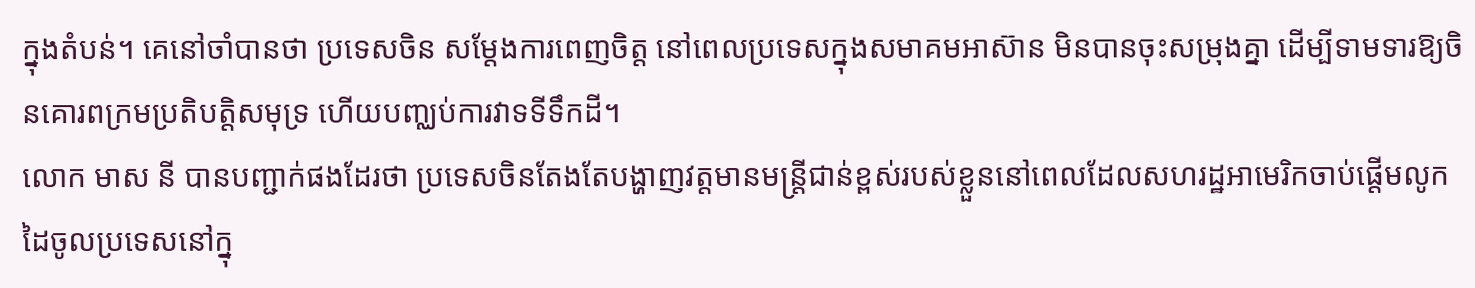ក្នុងតំបន់។ គេនៅចាំបានថា ប្រទេសចិន សម្ដែងការពេញចិត្ត នៅពេលប្រទេសក្នុងសមាគមអាស៊ាន មិនបានចុះសម្រុងគ្នា ដើម្បីទាមទារឱ្យចិនគោរពក្រមប្រតិបត្តិសមុទ្រ ហើយបញ្ឈប់ការវាទទីទឹកដី។
លោក មាស នី បានបញ្ជាក់ផងដែរថា ប្រទេសចិនតែងតែបង្ហាញវត្តមានមន្ត្រីជាន់ខ្ពស់របស់ខ្លួននៅពេលដែលសហរដ្ឋអាមេរិកចាប់ផ្តើមលូកដៃចូលប្រទេសនៅក្នុ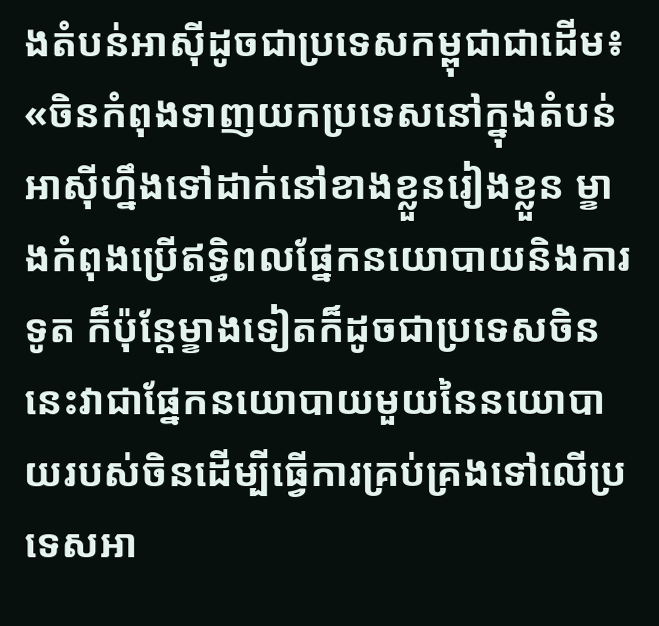ងតំបន់អាស៊ីដូចជាប្រទេសកម្ពុជាជាដើម៖ «ចិនកំពុងទាញយកប្រទេសនៅក្នុងតំបន់អាស៊ីហ្នឹងទៅដាក់នៅខាងខ្លួនរៀងខ្លួន ម្ខាងកំពុងប្រើឥទ្ធិពលផ្នែកនយោបាយនិងការទូត ក៏ប៉ុន្តែម្ខាងទៀតក៏ដូចជាប្រទេសចិននេះវាជាផ្នែកនយោបាយមួយនៃនយោបាយរបស់ចិនដើម្បីធ្វើការគ្រប់គ្រងទៅលើប្រទេសអា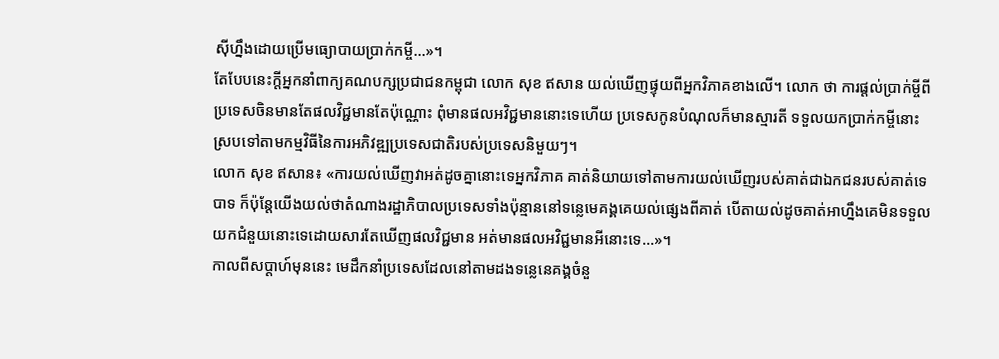ស៊ីហ្នឹងដោយប្រើមធ្យោបាយប្រាក់កម្ចី…»។
តែបែបនេះក្ដីអ្នកនាំពាក្យគណបក្សប្រជាជនកម្ពុជា លោក សុខ ឥសាន យល់ឃើញផ្ទុយពីអ្នកវិភាគខាងលើ។ លោក ថា ការផ្តល់ប្រាក់ម្ចីពីប្រទេសចិនមានតែផលវិជ្ជមានតែប៉ុណ្ណោះ ពុំមានផលអវិជ្ជមាននោះទេហើយ ប្រទេសកូនបំណុលក៏មានស្មារតី ទទួលយកប្រាក់កម្ចីនោះ ស្របទៅតាមកម្មវិធីនៃការអភិវឌ្ឍប្រទេសជាតិរបស់ប្រទេសនិមួយៗ។
លោក សុខ ឥសាន៖ «ការយល់ឃើញវាអត់ដូចគ្នានោះទេអ្នកវិភាគ គាត់និយាយទៅតាមការយល់ឃើញរបស់គាត់ជាឯកជនរបស់គាត់ទេបាទ ក៏ប៉ុន្តែយើងយល់ថាតំណាងរដ្ឋាភិបាលប្រទេសទាំងប៉ុន្មាននៅទន្លេមេគង្គគេយល់ផ្សេងពីគាត់ បើតាយល់ដូចគាត់អាហ្នឹងគេមិនទទួលយកជំនួយនោះទេដោយសារតែឃើញផលវិជ្ជមាន អត់មានផលអវិជ្ជមានអីនោះទេ…»។
កាលពីសប្ដាហ៍មុននេះ មេដឹកនាំប្រទេសដែលនៅតាមដងទន្លេនេគង្គចំនួ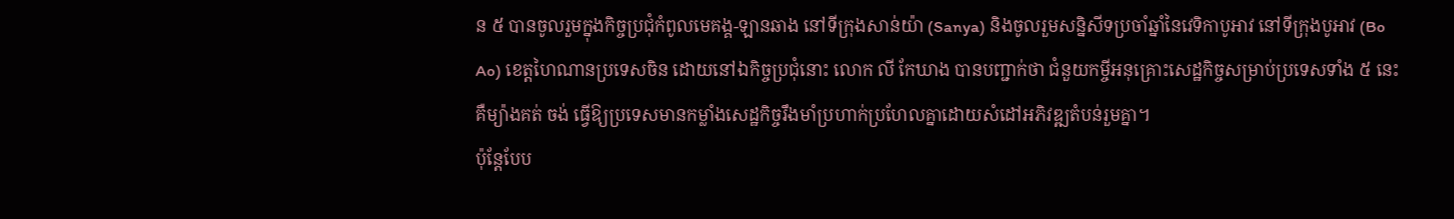ន ៥ បានចូលរួមក្នុងកិច្ចប្រជុំកំពូលមេគង្គ-ឡានឆាង នៅទីក្រុងសាន់យ៉ា (Sanya) និងចូលរួមសន្និសីទប្រចាំឆ្នាំនៃវេទិកាបូអាវ នៅទីក្រុងបូអាវ (Bo Ao) ខេត្តហៃណានប្រទេសចិន ដោយនៅឯកិច្ចប្រជុំនោះ លោក លី កែឃាង បានបញ្ជាក់ថា ជំនួយកម្ចីអនុគ្រោះសេដ្ឋកិច្ចសម្រាប់ប្រទេសទាំង ៥ នេះ គឺម្យ៉ាងគត់ ចង់ ធ្វើឱ្យប្រទេសមានកម្លាំងសេដ្ឋកិច្ចរឹងមាំប្រហាក់ប្រហែលគ្នាដោយសំដៅអភិវឌ្ឍតំបន់រួមគ្នា។
ប៉ុន្តែបែប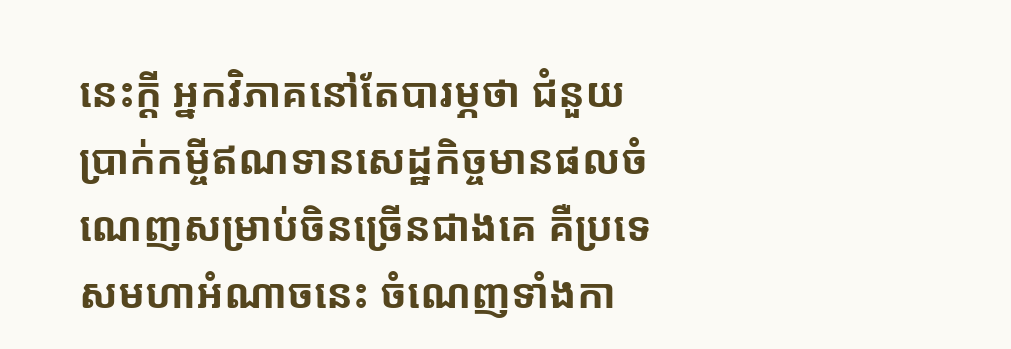នេះក្ដី អ្នកវិភាគនៅតែបារម្ភថា ជំនួយប្រាក់កម្ចីឥណទានសេដ្ឋកិច្ចមានផលចំណេញសម្រាប់ចិនច្រើនជាងគេ គឺប្រទេសមហាអំណាចនេះ ចំណេញទាំងកា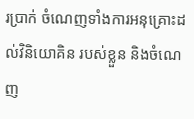រប្រាក់ ចំណេញទាំងការអនុគ្រោះដល់វិនិយោគិន របស់ខ្លួន និងចំណេញ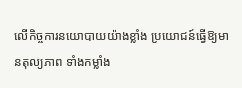លើកិច្ចការនយោបាយយ៉ាងខ្លាំង ប្រយោជន៍ធ្វើឱ្យមានតុល្យភាព ទាំងកម្លាំង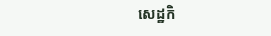សេដ្ឋកិ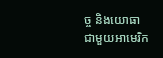ច្ច និងយោធាជាមួយអាមេរិក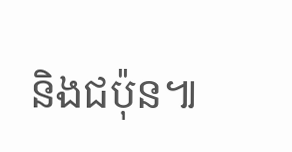និងជប៉ុន៕